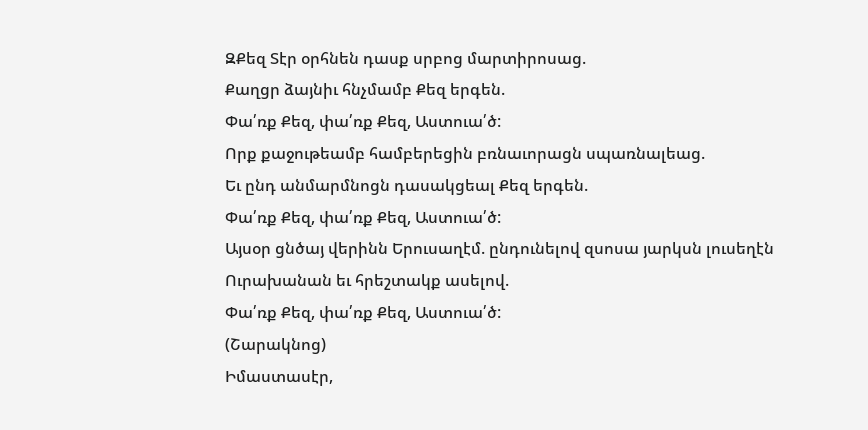ԶՔեզ Տէր օրհնեն դասք սրբոց մարտիրոսաց.
Քաղցր ձայնիւ հնչմամբ Քեզ երգեն.
Փա՛ռք Քեզ, փա՛ռք Քեզ, Աստուա՛ծ:
Որք քաջութեամբ համբերեցին բռնաւորացն սպառնալեաց.
Եւ ընդ անմարմնոցն դասակցեալ Քեզ երգեն.
Փա՛ռք Քեզ, փա՛ռք Քեզ, Աստուա՛ծ:
Այսօր ցնծայ վերինն Երուսաղէմ. ընդունելով զսոսա յարկսն լուսեղէն
Ուրախանան եւ հրեշտակք ասելով.
Փա՛ռք Քեզ, փա՛ռք Քեզ, Աստուա՛ծ:
(Շարակնոց)
Իմաստասէր,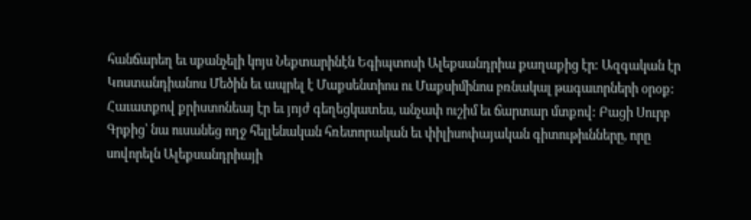հանճարեղ եւ սքանչելի կոյս Նեքտարինէն Եգիպտոսի Ալեքսանդրիա քաղաքից էր: Ազգական էր Կոստանդիանոս Մեծին եւ ապրել է Մաքսենտիոս ու Մաքսիմինոս բռնակալ թագաւորների օրօք: Հաւատքով քրիստոնեայ էր եւ յոյժ գեղեցկատես, անչափ ուշիմ եւ ճարտար մտքով: Բացի Սուրբ Գրքից՝ նա ուսանեց ողջ հելլենական հռետորական եւ փիլիսոփայական գիտութիւնները, որը սովորելն Ալեքսանդրիայի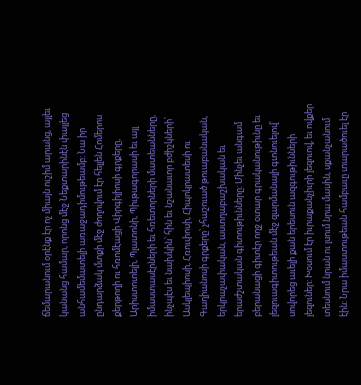ճեմարանում օրէնք էր ոչ միայն ուշիմ արանց, այլեւ կանանց համար, որոնց մէջ Նեքտարինէն փայլեց անհամեմատելի առաջադիմութեամբ: Նա իր ընդարձակ մտքի մէջ ժողովում էր հելլեն Հոմերոս քերթողի ու հռոմէացի Վիրգիլիոսի գրքերը, Արիստոտելի, Պլատոնի, Պիւթագորասի եւ այլ իմաստասէրների եւ հռետորների մատեանները, ինչպէս եւ նախկին՝ հին եւ նշանաւոր բժիշկների՝ Ասկլեպիոսի, Հռուփոսի, Հիպոկրատեսի ու Գաղիանոսի գրքերը՝ չհաշուած թուաբանական, երկրաչափական, աստղաբաշխական եւ երաժշտական գիտութիւնները: Մինչեւ անգամ բերանացի գիտէր ողջ օտար գրականութիւնը եւ լեզուագիտութեան մէջ զարմանալի գտնուելով՝ սովորեց աւելի քան երեսուն ազգութիւնների լեզուներ: Խօսում էր իւրաքանչիւրի լեզուով, եւ ովքեր տեսնում նրան ու լսում նրա մասին, սքանչանում էին: Նրա իմաստութեան համբաւը տարածուել էր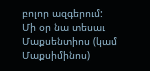բոլոր ազգերում:
Մի օր նա տեսաւ Մաքսենտիոս (կամ Մաքսիմինոս)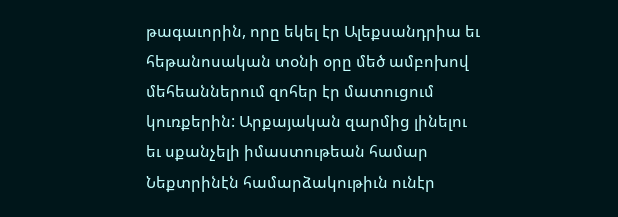թագաւորին, որը եկել էր Ալեքսանդրիա եւ հեթանոսական տօնի օրը մեծ ամբոխով մեհեաններում զոհեր էր մատուցում կուռքերին: Արքայական զարմից լինելու եւ սքանչելի իմաստութեան համար Նեքտրինէն համարձակութիւն ունէր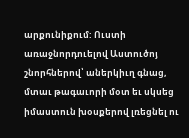արքունիքում: Ուստի առաջնորդուելով Աստուծոյ շնորհներով՝ աներկիւղ գնաց, մտաւ թագաւորի մօտ եւ սկսեց իմաստուն խօսքերով լռեցնել ու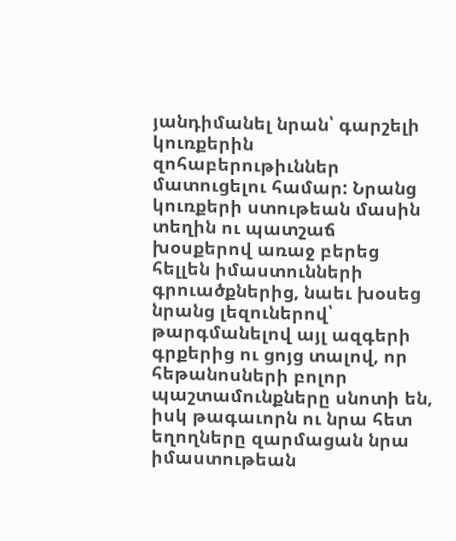յանդիմանել նրան՝ գարշելի կուռքերին զոհաբերութիւններ մատուցելու համար: Նրանց կուռքերի ստութեան մասին տեղին ու պատշաճ խօսքերով առաջ բերեց հելլեն իմաստունների գրուածքներից, նաեւ խօսեց նրանց լեզուներով՝ թարգմանելով այլ ազգերի գրքերից ու ցոյց տալով, որ հեթանոսների բոլոր պաշտամունքները սնոտի են, իսկ թագաւորն ու նրա հետ եղողները զարմացան նրա իմաստութեան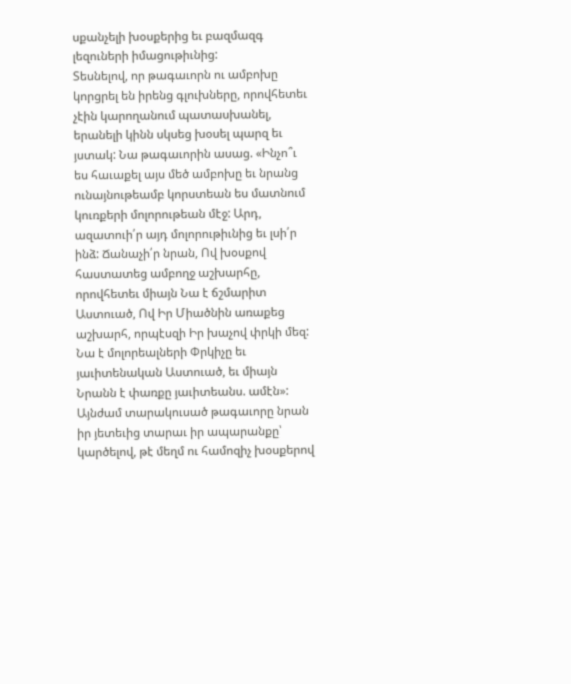սքանչելի խօսքերից եւ բազմազգ լեզուների իմացութիւնից:
Տեսնելով, որ թագաւորն ու ամբոխը կորցրել են իրենց գլուխները, որովհետեւ չէին կարողանում պատասխանել, երանելի կինն սկսեց խօսել պարզ եւ յստակ: Նա թագաւորին ասաց. «Ինչո՞ւ ես հաւաքել այս մեծ ամբոխը եւ նրանց ունայնութեամբ կորստեան ես մատնում կուռքերի մոլորութեան մէջ: Արդ, ազատուի՛ր այդ մոլորութիւնից եւ լսի՛ր ինձ: Ճանաչի՛ր նրան, Ով խօսքով հաստատեց ամբողջ աշխարհը, որովհետեւ միայն Նա է ճշմարիտ Աստուած, Ով Իր Միածնին առաքեց աշխարհ, որպէսզի Իր խաչով փրկի մեզ: Նա է մոլորեալների Փրկիչը եւ յաւիտենական Աստուած, եւ միայն Նրանն է փառքը յաւիտեանս. ամէն»:
Այնժամ տարակուսած թագաւորը նրան իր յետեւից տարաւ իր ապարանքը՝ կարծելով, թէ մեղմ ու համոզիչ խօսքերով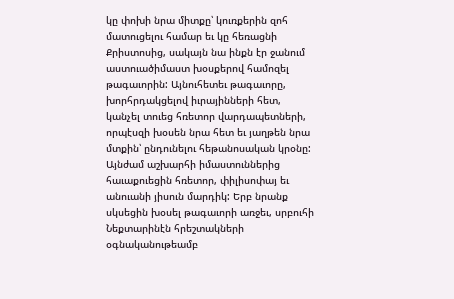կը փոխի նրա միտքը՝ կուռքերին զոհ մատուցելու համար եւ կը հեռացնի Քրիստոսից, սակայն նա ինքն էր ջանում աստուածիմաստ խօսքերով համոզել թագաւորին: Այնուհետեւ թագաւորը, խորհրդակցելով իւրայինների հետ, կանչել տուեց հռետոր վարդապետների, որպէսզի խօսեն նրա հետ եւ յաղթեն նրա մտքին՝ ընդունելու հեթանոսական կրօնը: Այնժամ աշխարհի իմաստուններից հաւաքուեցին հռետոր, փիլիսոփայ եւ անուանի յիսուն մարդիկ: Երբ նրանք սկսեցին խօսել թագաւորի առջեւ, սրբուհի Նեքտարինէն հրեշտակների օգնականութեամբ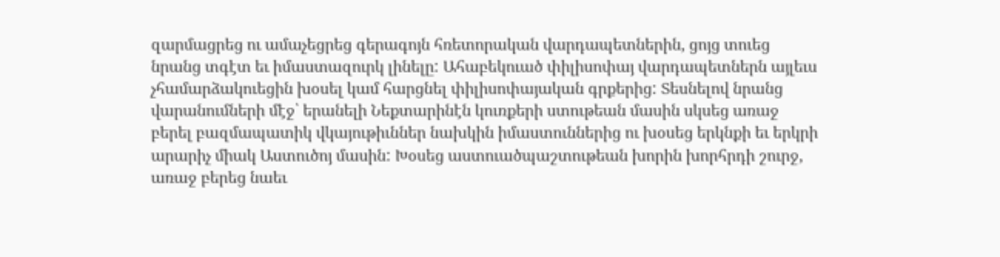զարմացրեց ու ամաչեցրեց գերագոյն հռետորական վարդապետներին, ցոյց տուեց նրանց տգէտ եւ իմաստազուրկ լինելը: Ահաբեկուած փիլիսոփայ վարդապետներն այլեւս չհամարձակուեցին խօսել կամ հարցնել փիլիսոփայական գրքերից: Տեսնելով նրանց վարանումների մէջ՝ երանելի Նեքտարինէն կուռքերի ստութեան մասին սկսեց առաջ բերել բազմապատիկ վկայութիւններ նախկին իմաստուններից ու խօսեց երկնքի եւ երկրի արարիչ միակ Աստուծոյ մասին: Խօսեց աստուածպաշտութեան խորին խորհրդի շուրջ, առաջ բերեց նաեւ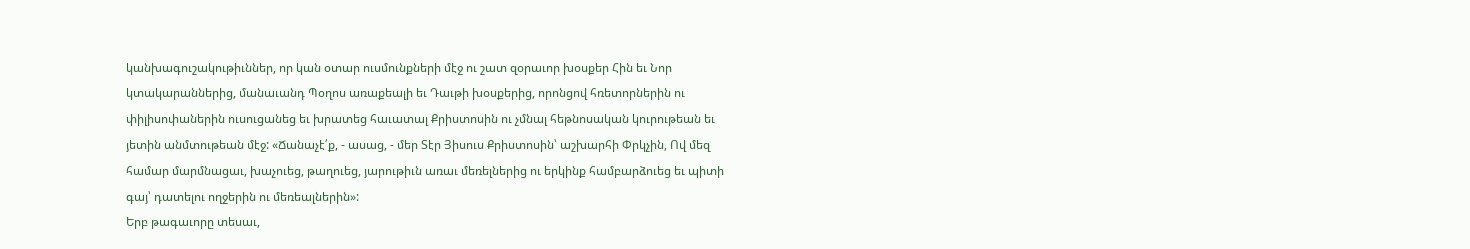կանխագուշակութիւններ, որ կան օտար ուսմունքների մէջ ու շատ զօրաւոր խօսքեր Հին եւ Նոր կտակարաններից, մանաւանդ Պօղոս առաքեալի եւ Դաւթի խօսքերից, որոնցով հռետորներին ու փիլիսոփաներին ուսուցանեց եւ խրատեց հաւատալ Քրիստոսին ու չմնալ հեթնոսական կուրութեան եւ յետին անմտութեան մէջ: «Ճանաչէ՛ք, - ասաց, - մեր Տէր Յիսուս Քրիստոսին՝ աշխարհի Փրկչին, Ով մեզ համար մարմնացաւ, խաչուեց, թաղուեց, յարութիւն առաւ մեռելներից ու երկինք համբարձուեց եւ պիտի գայ՝ դատելու ողջերին ու մեռեալներին»:
Երբ թագաւորը տեսաւ,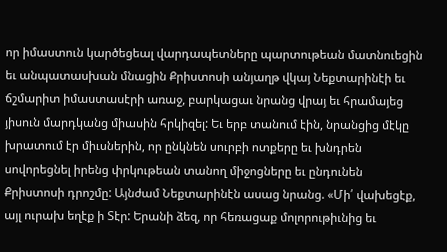որ իմաստուն կարծեցեալ վարդապետները պարտութեան մատնուեցին եւ անպատասխան մնացին Քրիստոսի անյաղթ վկայ Նեքտարինէի եւ ճշմարիտ իմաստասէրի առաջ, բարկացաւ նրանց վրայ եւ հրամայեց յիսուն մարդկանց միասին հրկիզել: Եւ երբ տանում էին, նրանցից մէկը խրատում էր միւսներին, որ ընկնեն սուրբի ոտքերը եւ խնդրեն սովորեցնել իրենց փրկութեան տանող միջոցները եւ ընդունեն Քրիստոսի դրոշմը: Այնժամ Նեքտարինէն ասաց նրանց. «Մի՛ վախեցէք, այլ ուրախ եղէք ի Տէր: Երանի ձեզ, որ հեռացաք մոլորութիւնից եւ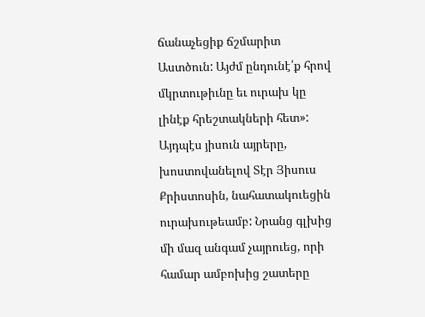ճանաչեցիք ճշմարիտ Աստծուն: Այժմ ընդունէ՛ք հրով մկրտութիւնը եւ ուրախ կը լինէք հրեշտակների հետ»:
Այդպէս յիսուն այրերը, խոստովանելով Տէր Յիսուս Քրիստոսին, նահատակուեցին ուրախութեամբ: Նրանց գլխից մի մազ անգամ չայրուեց, որի համար ամբոխից շատերը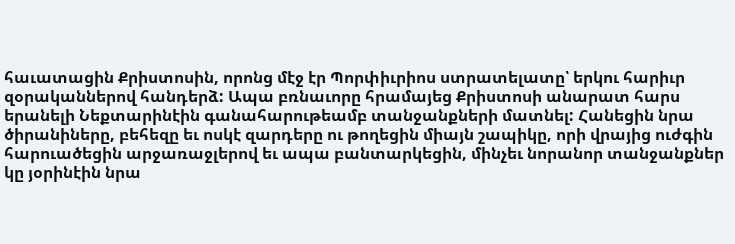հաւատացին Քրիստոսին, որոնց մէջ էր Պորփիւրիոս ստրատելատը՝ երկու հարիւր զօրականներով հանդերձ: Ապա բռնաւորը հրամայեց Քրիստոսի անարատ հարս երանելի Նեքտարինէին գանահարութեամբ տանջանքների մատնել: Հանեցին նրա ծիրանիները, բեհեզը եւ ոսկէ զարդերը ու թողեցին միայն շապիկը, որի վրայից ուժգին հարուածեցին արջառաջլերով եւ ապա բանտարկեցին, մինչեւ նորանոր տանջանքներ կը յօրինէին նրա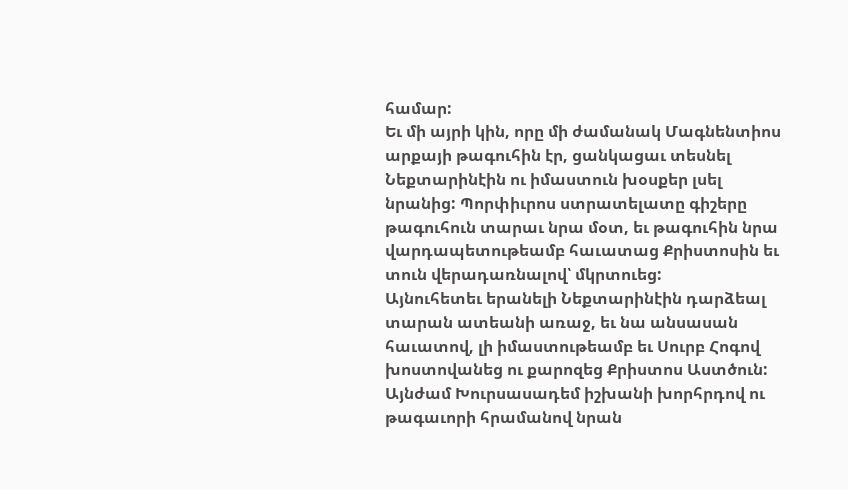համար:
Եւ մի այրի կին, որը մի ժամանակ Մագնենտիոս արքայի թագուհին էր, ցանկացաւ տեսնել Նեքտարինէին ու իմաստուն խօսքեր լսել նրանից: Պորփիւրոս ստրատելատը գիշերը թագուհուն տարաւ նրա մօտ, եւ թագուհին նրա վարդապետութեամբ հաւատաց Քրիստոսին եւ տուն վերադառնալով՝ մկրտուեց:
Այնուհետեւ երանելի Նեքտարինէին դարձեալ տարան ատեանի առաջ, եւ նա անսասան հաւատով, լի իմաստութեամբ եւ Սուրբ Հոգով խոստովանեց ու քարոզեց Քրիստոս Աստծուն: Այնժամ Խուրսասադեմ իշխանի խորհրդով ու թագաւորի հրամանով նրան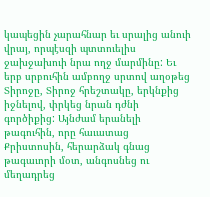կապեցին չարահնար եւ սրալից անուի վրայ, որպէսզի պտտուելիս ջախջախուի նրա ողջ մարմինը: Եւ երբ սրբուհին ամբողջ սրտով աղօթեց Տիրոջը, Տիրոջ հրեշտակը, երկնքից իջնելով, փրկեց նրան դժնի գործիքից: Այնժամ երանելի թագուհին, որը հաւատաց Քրիստոսին, հերարձակ գնաց թագաւորի մօտ, անգոսնեց ու մեղադրեց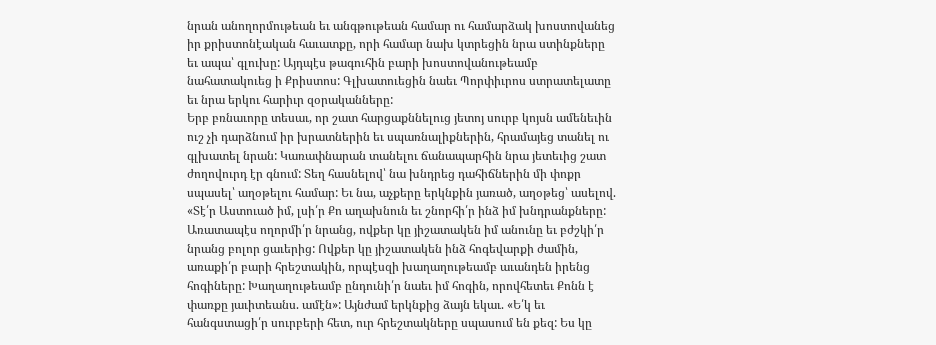նրան անողորմութեան եւ անգթութեան համար ու համարձակ խոստովանեց իր քրիստոնէական հաւատքը, որի համար նախ կտրեցին նրա ստինքները եւ ապա՝ գլուխը: Այդպէս թագուհին բարի խոստովանութեամբ նահատակուեց ի Քրիստոս: Գլխատուեցին նաեւ Պորփիւրոս ստրատելատը եւ նրա երկու հարիւր զօրականները:
Երբ բռնաւորը տեսաւ, որ շատ հարցաքննելուց յետոյ սուրբ կոյսն ամենեւին ուշ չի դարձնում իր խրատներին եւ սպառնալիքներին, հրամայեց տանել ու գլխատել նրան: Կառափնարան տանելու ճանապարհին նրա յետեւից շատ ժողովուրդ էր գնում: Տեղ հասնելով՝ նա խնդրեց դահիճներին մի փոքր սպասել՝ աղօթելու համար: Եւ նա, աչքերը երկնքին յառած, աղօթեց՝ ասելով. «Տէ՛ր Աստուած իմ, լսի՛ր Քո աղախնուն եւ շնորհի՛ր ինձ իմ խնդրանքները: Առատապէս ողորմի՛ր նրանց, ովքեր կը յիշատակեն իմ անունը եւ բժշկի՛ր նրանց բոլոր ցաւերից: Ովքեր կը յիշատակեն ինձ հոգեվարքի ժամին, առաքի՛ր բարի հրեշտակին, որպէսզի խաղաղութեամբ աւանդեն իրենց հոգիները: Խաղաղութեամբ ընդունի՛ր նաեւ իմ հոգին, որովհետեւ Քոնն է փառքը յաւիտեանս. ամէն»: Այնժամ երկնքից ձայն եկաւ. «Ե՛կ եւ հանգստացի՛ր սուրբերի հետ, ուր հրեշտակները սպասում են քեզ: Ես կը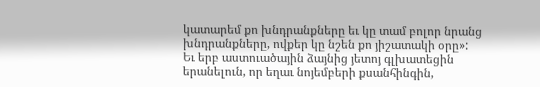կատարեմ քո խնդրանքները եւ կը տամ բոլոր նրանց խնդրանքները, ովքեր կը նշեն քո յիշատակի օրը»: Եւ երբ աստուածային ձայնից յետոյ գլխատեցին երանելուն, որ եղաւ նոյեմբերի քսանհինգին,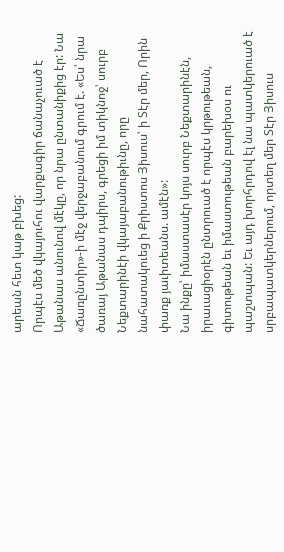արեան հետ կաթ բխեց:
Որպէս մեծ վկայուհու վարքագիր ճանաչուած է Աթանաս անունով մէկը, որ նրա ընտանիքից էր: Նա «Ճառընտիր»-ի մէջ վերջաբանում գրում է. «Ես՝ նրա ծառայ Աթանաս դպիրս, գրեցի իմ տիկնոջ՝ սուրբ Նեքտարինէի վկայաբանութիւնը, որը նահատակուեց ի Քրիստոս Յիսուս՝ ի Տէր մեր, Որին փառք յաւիտեանս. ամէն»:
Նա ինքը՝ իմաստասէր կոյս սուրբ Նեքտարինէն, իրաւացիօրէն ընտրուած է որպէս կրթութեան, գիտութեան եւ իմաստութեան բարեխօս ու պաշտպան: Եւ այդ խորհրդով էլ նա պատկերուած է սրբապատկերներում, որտեղ մեր Տէր Յիսուս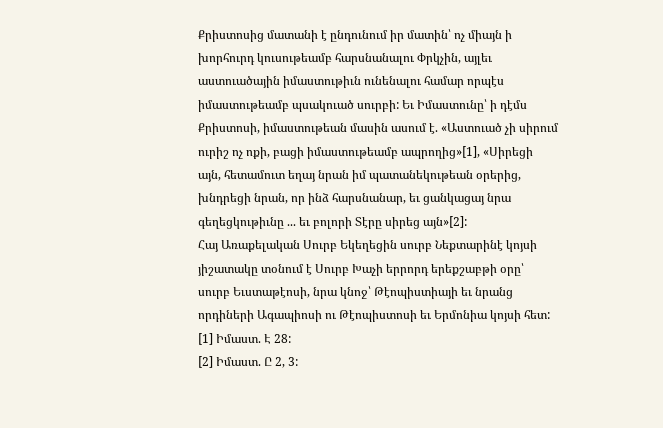Քրիստոսից մատանի է ընդունում իր մատին՝ ոչ միայն ի խորհուրդ կուսութեամբ հարսնանալու Փրկչին, այլեւ աստուածային իմաստութիւն ունենալու համար որպէս իմաստութեամբ պսակուած սուրբի: Եւ Իմաստունը՝ ի դէմս Քրիստոսի, իմաստութեան մասին ասում է. «Աստուած չի սիրում ուրիշ ոչ ոքի, բացի իմաստութեամբ ապրողից»[1], «Սիրեցի այն, հետամուտ եղայ նրան իմ պատանեկութեան օրերից, խնդրեցի նրան, որ ինձ հարսնանար, եւ ցանկացայ նրա գեղեցկութիւնը ... եւ բոլորի Տէրը սիրեց այն»[2]:
Հայ Առաքելական Սուրբ Եկեղեցին սուրբ Նեքտարինէ կոյսի յիշատակը տօնում է Սուրբ Խաչի երրորդ երեքշաբթի օրը՝ սուրբ Եւստաթէոսի, նրա կնոջ՝ Թէոպիստիայի եւ նրանց որդիների Ագապիոսի ու Թէոպիստոսի եւ Երմոնիա կոյսի հետ:
[1] Իմաստ. Է 28:
[2] Իմաստ. Ը 2, 3: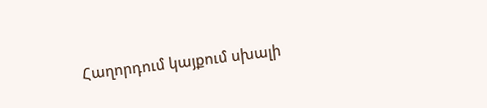Հաղորդում կայքում սխալի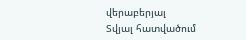վերաբերյալ
Տվյալ հատվածում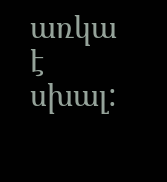առկա է սխալ: